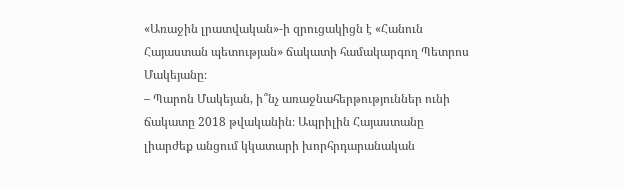«Առաջին լրատվական»-ի զրուցակիցն է «Հանուն Հայաստան պետության» ճակատի համակարգող Պետրոս Մակեյանը։
– Պարոն Մակեյան, ի՞նչ առաջնահերթություններ ունի ճակատը 2018 թվականին։ Ապրիլին Հայաստանը լիարժեք անցում կկատարի խորհրդարանական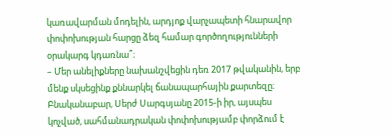կառավարման մոդելին, արդյոք վարչապետի հնարավոր փոփոխության հարցը ձեզ համար գործողությունների օրակարգ կդառնա՞։
– Մեր անելիքները նախանշվեցին դեռ 2017 թվականին, երբ մենք սկսեցինք քննարկել ճանապարհային քարտեզը։ Բնականաբար, Սերժ Սարգսյանը 2015-ի իր, այսպես կոչված, սահմանադրական փոփոխությամբ փորձում է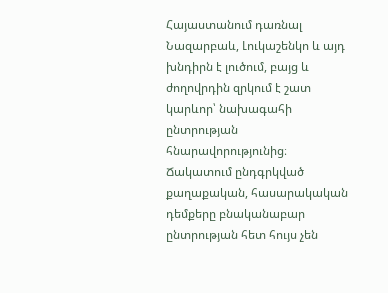Հայաստանում դառնալ Նազարբաև, Լուկաշենկո և այդ խնդիրն է լուծում, բայց և ժողովրդին զրկում է շատ կարևոր՝ նախագահի ընտրության հնարավորությունից։
Ճակատում ընդգրկված քաղաքական, հասարակական դեմքերը բնականաբար ընտրության հետ հույս չեն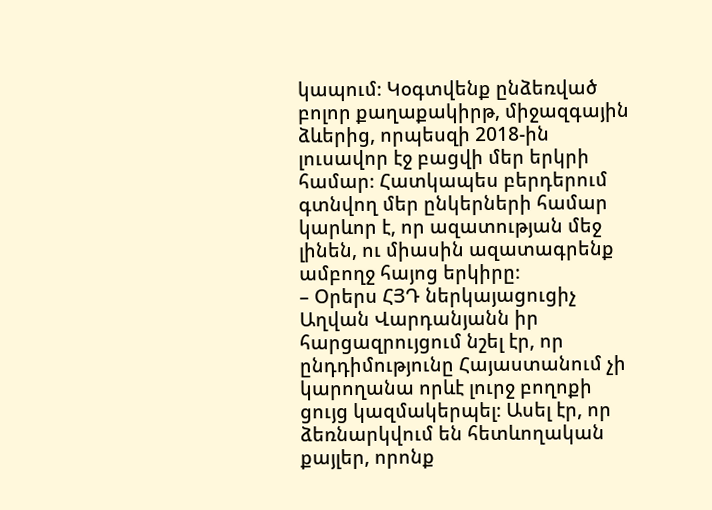կապում։ Կօգտվենք ընձեռված բոլոր քաղաքակիրթ, միջազգային ձևերից, որպեսզի 2018-ին լուսավոր էջ բացվի մեր երկրի համար։ Հատկապես բերդերում գտնվող մեր ընկերների համար կարևոր է, որ ազատության մեջ լինեն, ու միասին ազատագրենք ամբողջ հայոց երկիրը։
– Օրերս ՀՅԴ ներկայացուցիչ Աղվան Վարդանյանն իր հարցազրույցում նշել էր, որ ընդդիմությունը Հայաստանում չի կարողանա որևէ լուրջ բողոքի ցույց կազմակերպել։ Ասել էր, որ ձեռնարկվում են հետևողական քայլեր, որոնք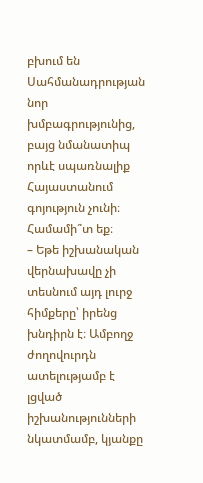բխում են Սահմանադրության նոր խմբագրությունից, բայց նմանատիպ որևէ սպառնալիք Հայաստանում գոյություն չունի։ Համամի՞տ եք։
– Եթե իշխանական վերնախավը չի տեսնում այդ լուրջ հիմքերը՝ իրենց խնդիրն է։ Ամբողջ ժողովուրդն ատելությամբ է լցված իշխանությունների նկատմամբ, կյանքը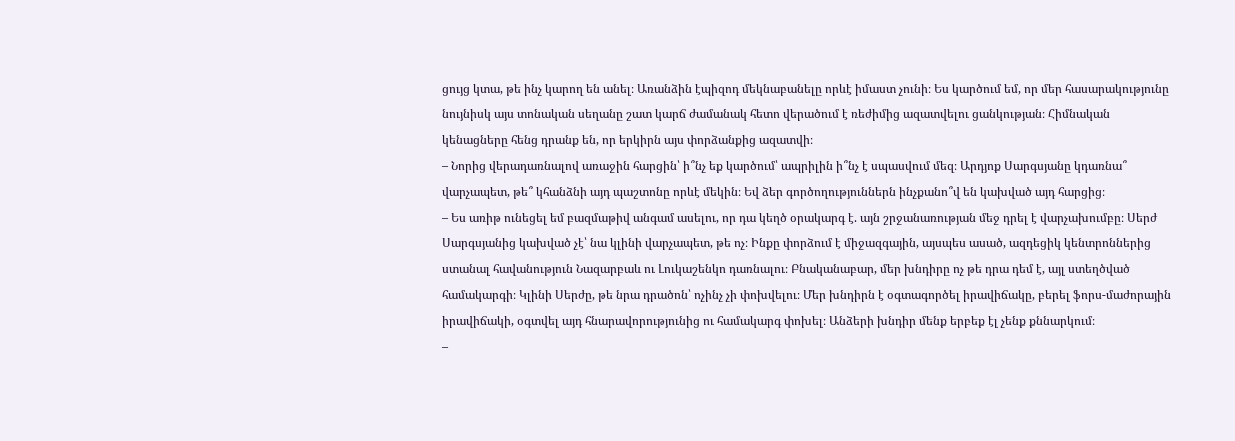ցույց կտա, թե ինչ կարող են անել։ Առանձին էպիզոդ մեկնաբանելը որևէ իմաստ չունի։ Ես կարծում եմ, որ մեր հասարակությունը նույնիսկ այս տոնական սեղանը շատ կարճ ժամանակ հետո վերածում է ռեժիմից ազատվելու ցանկության։ Հիմնական կենացները հենց դրանք են, որ երկիրն այս փորձանքից ազատվի։
– Նորից վերադառնալով առաջին հարցին՝ ի՞նչ եք կարծում՝ ապրիլին ի՞նչ է սպասվում մեզ։ Արդյոք Սարգսյանը կդառնա՞ վարչապետ, թե՞ կհանձնի այդ պաշտոնը որևէ մեկին։ Եվ ձեր գործողություններն ինչքանո՞վ են կախված այդ հարցից։
– Ես առիթ ունեցել եմ բազմաթիվ անգամ ասելու, որ դա կեղծ օրակարգ է. այն շրջանառության մեջ դրել է վարչախումբը։ Սերժ Սարգսյանից կախված չէ՝ նա կլինի վարչապետ, թե ոչ։ Ինքը փորձում է միջազգային, այսպես ասած, ազդեցիկ կենտրոններից ստանալ հավանություն Նազարբաև ու Լուկաշենկո դառնալու։ Բնականաբար, մեր խնդիրը ոչ թե դրա դեմ է, այլ ստեղծված համակարգի։ Կլինի Սերժը, թե նրա դրածոն՝ ոչինչ չի փոխվելու։ Մեր խնդիրն է օգտագործել իրավիճակը, բերել ֆորս-մաժորային իրավիճակի, օգտվել այդ հնարավորությունից ու համակարգ փոխել։ Անձերի խնդիր մենք երբեք էլ չենք քննարկում։
–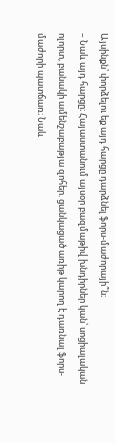Այսինքն՝ փորձելու եք այդ հարցը դարձնել ֆորս-մաժորայի՞ն։
– Նաև այդ հարցը։ Հայաստանում այսօր բազմաթիվ խնդիրներ կան՝ սոցիալական ոլորտ, բանակի ամենշաբաթյա զոհեր. ցանկացած առիթ կարող է դառնալ ֆորս-մաժորի պատճառ։ Նաև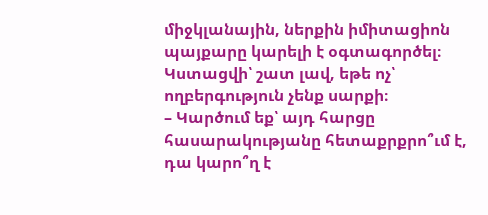միջկլանային, ներքին իմիտացիոն պայքարը կարելի է օգտագործել։ Կստացվի՝ շատ լավ, եթե ոչ՝ ողբերգություն չենք սարքի։
– Կարծում եք՝ այդ հարցը հասարակությանը հետաքրքրո՞ւմ է, դա կարո՞ղ է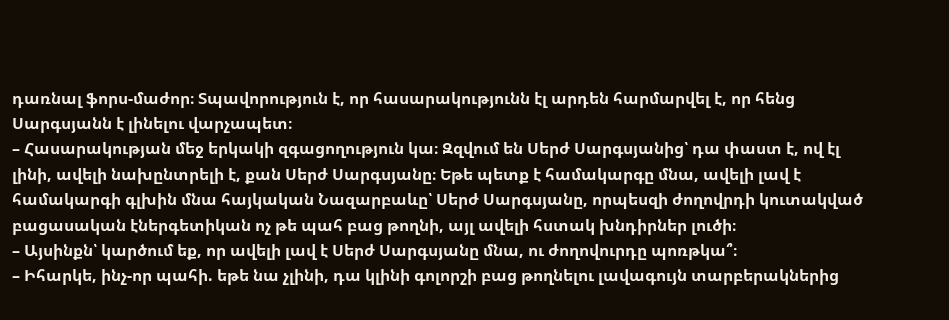դառնալ ֆորս-մաժոր։ Տպավորություն է, որ հասարակությունն էլ արդեն հարմարվել է, որ հենց Սարգսյանն է լինելու վարչապետ։
– Հասարակության մեջ երկակի զգացողություն կա։ Զզվում են Սերժ Սարգսյանից՝ դա փաստ է, ով էլ լինի, ավելի նախընտրելի է, քան Սերժ Սարգսյանը։ Եթե պետք է համակարգը մնա, ավելի լավ է համակարգի գլխին մնա հայկական Նազարբաևը՝ Սերժ Սարգսյանը, որպեսզի ժողովրդի կուտակված բացասական էներգետիկան ոչ թե պահ բաց թողնի, այլ ավելի հստակ խնդիրներ լուծի։
– Այսինքն՝ կարծում եք, որ ավելի լավ է Սերժ Սարգսյանը մնա, ու ժողովուրդը պոռթկա՞։
– Իհարկե, ինչ-որ պահի. եթե նա չլինի, դա կլինի գոլորշի բաց թողնելու լավագույն տարբերակներից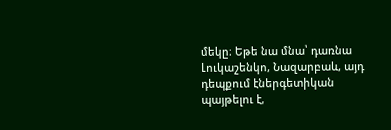մեկը։ Եթե նա մնա՝ դառնա Լուկաշենկո, Նազարբաև, այդ դեպքում էներգետիկան պայթելու է,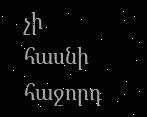չի հասնի հաջորդ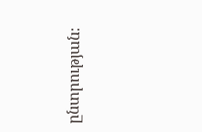ընտրության։